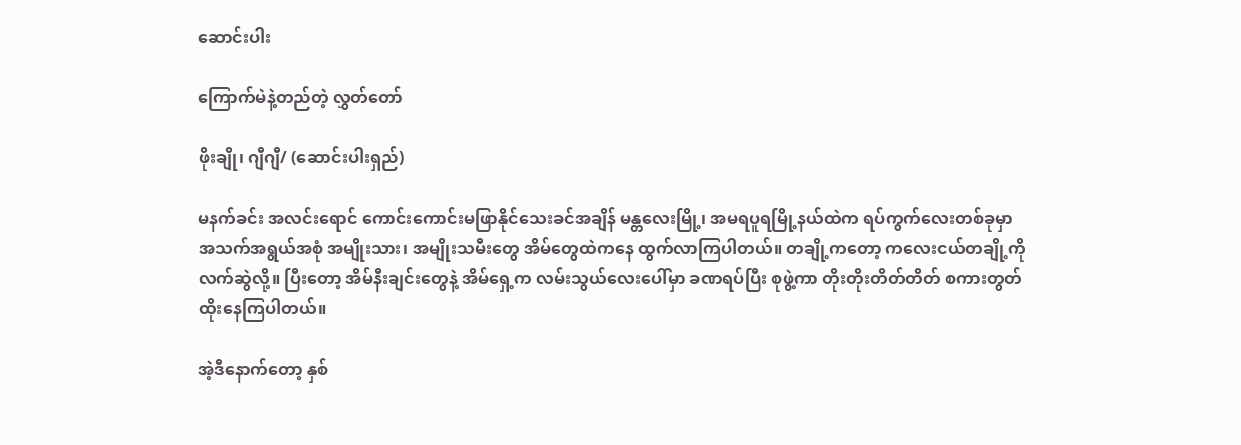ဆောင်းပါး

ကြောက်မဲနဲ့တည်တဲ့ လွှတ်တော်

ဖိုးချို၊ ဂျီဂျီ/ (ဆောင်းပါးရှည်)

မနက်ခင်း အလင်းရောင် ကောင်းကောင်းမဖြာနိုင်သေးခင်အချိန် မန္တလေးမြို့၊ အမရပူရမြို့နယ်ထဲက ရပ်ကွက်လေးတစ်ခုမှာ အသက်အရွယ်အစုံ အမျိုးသား၊ အမျိုးသမီးတွေ အိမ်တွေထဲကနေ ထွက်လာကြပါတယ်။ တချို့ကတော့ ကလေးငယ်တချို့ကို လက်ဆွဲလို့။ ပြီးတော့ အိမ်နီးချင်းတွေနဲ့ အိမ်ရှေ့က လမ်းသွယ်လေးပေါ်မှာ ခဏရပ်ပြီး စုဖွဲ့ကာ တိုးတိုးတိတ်တိတ် စကားတွတ်ထိုးနေကြပါတယ်။

အဲ့ဒီနောက်တော့ နှစ်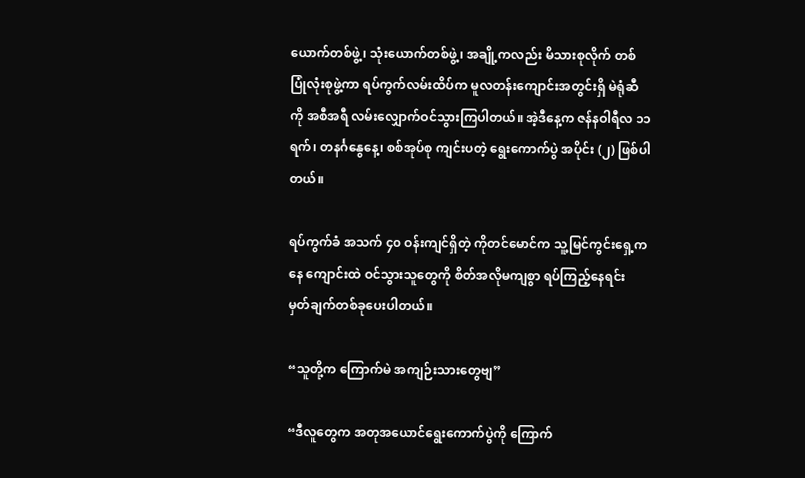ယောက်တစ်ဖွဲ့၊ သုံးယောက်တစ်ဖွဲ့၊ အချို့ကလည်း မိသားစုလိုက် တစ်ပြုံလုံးစုဖွဲ့ကာ ရပ်ကွက်လမ်းထိပ်က မူလတန်းကျောင်းအတွင်းရှိ မဲရုံဆီကို အစီအရီ လမ်းလျှောက်ဝင်သွားကြပါတယ်။ အဲ့ဒီနေ့က ဇန်နဝါရီလ ၁၁ ရက်၊ တနင်္ဂနွေနေ့၊ စစ်အုပ်စု ကျင်းပတဲ့ ရွေးကောက်ပွဲ အပိုင်း (၂) ဖြစ်ပါတယ်။

ရပ်ကွက်ခံ အသက် ၄၀ ဝန်းကျင်ရှိတဲ့ ကိုတင်မောင်က သူ့မြင်ကွင်းရှေ့ကနေ ကျောင်းထဲ ဝင်သွားသူတွေကို စိတ်အလိုမကျစွာ ရပ်ကြည့်နေရင်း မှတ်ချက်တစ်ခုပေးပါတယ်။

“သူတို့က ကြောက်မဲ အကျဉ်းသားတွေဗျ”

“ဒီလူတွေက အတုအယောင်ရွေးကောက်ပွဲကို ကြောက်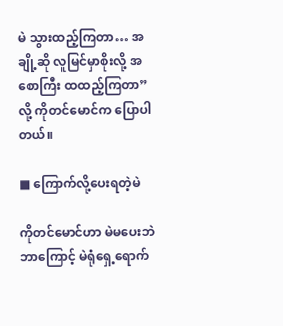မဲ သွားထည့်ကြတာ… အချို့ဆို လူမြင်မှာစိုးလို့ အစောကြီး ထထည့်ကြတာ” လို့ ကိုတင်မောင်က ပြောပါတယ်။

■ ကြောက်လို့ပေးရတဲ့မဲ

ကိုတင်မောင်ဟာ မဲမပေးဘဲ ဘာကြောင့် မဲရုံရှေ့ရောက်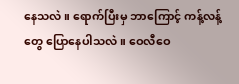နေသလဲ။ ရောက်ပြီးမှ ဘာကြောင့် ကန့်လန့်တွေ ပြောနေပါသလဲ။ ဝေလီဝေ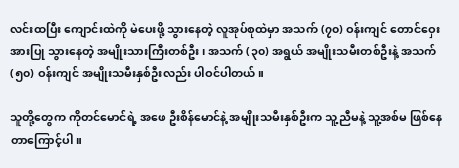လင်းထပြီး ကျောင်းထဲကို မဲပေးဖို့ သွားနေတဲ့ လူအုပ်စုထဲမှာ အသက် (၇၀) ဝန်းကျင် တောင်ဝှေးအားပြု သွားနေတဲ့ အမျိုးသားကြီးတစ်ဦး၊ အသက် (၃၀) အရွယ် အမျိုးသမီးတစ်ဦးနဲ့ အသက် (၅၀) ဝန်းကျင် အမျိုးသမီးနှစ်ဦးလည်း ပါဝင်ပါတယ်။

သူတို့တွေက ကိုတင်မောင်ရဲ့ အဖေ ဦးစိန်မောင်နဲ့ အမျိုးသမီးနှစ်ဦးက သူ့ညီမနဲ့ သူ့အစ်မ ဖြစ်နေတာကြောင့်ပါ။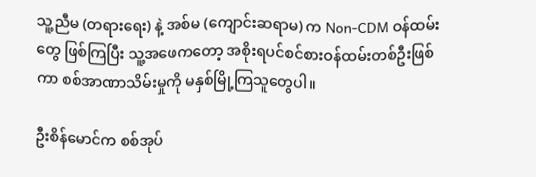သူ့ညီမ (တရားရေး) နဲ့ အစ်မ (ကျောင်းဆရာမ) က Non-CDM ဝန်ထမ်းတွေ ဖြစ်ကြပြီး သူ့အဖေကတော့ အစိုးရပင်စင်စားဝန်ထမ်းတစ်ဦးဖြစ်ကာ စစ်အာဏာသိမ်းမှုကို မနှစ်မြို့ကြသူတွေပါ။

ဦးစိန်မောင်က စစ်အုပ်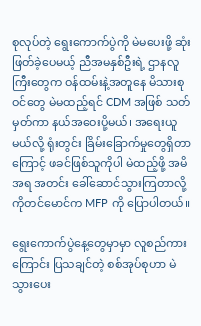စုလုပ်တဲ့ ရွေးကောက်ပွဲကို မဲမပေးဖို့ ဆုံးဖြတ်ခဲ့ပေမယ့် ညီအမနှစ်ဦးရဲ့ ဌာနလူကြီးတွေက ဝန်ထမ်းနဲ့အတူနေ မိသားစုဝင်တွေ မဲမထည့်ရင် CDM အဖြစ် သတ်မှတ်ကာ နယ်အဝေးပို့မယ်၊ အရေးယူမယ်လို့ ရုံးတွင်း ခြိမ်းခြောက်မှုတွေရှိတာကြောင့် ဖခင်ဖြစ်သူကိုပါ မဲထည့်ဖို့ အမိအရ အတင်း ခေါ်ဆောင်သွားကြတာလို့ ကိုတင်မောင်က MFP ကို ပြောပါတယ်။

ရွေးကောက်ပွဲနေ့တွေမှာမှာ လူစည်ကားကြောင်း ပြသချင်တဲ့ စစ်အုပ်စုဟာ မဲသွားပေး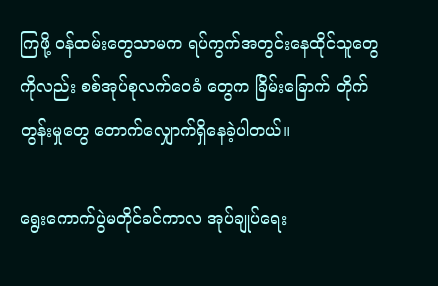ကြဖို့ ဝန်ထမ်းတွေသာမက ရပ်ကွက်အတွင်းနေထိုင်သူတွေကိုလည်း စစ်အုပ်စုလက်ဝေခံ တွေက ခြိမ်းခြောက် တိုက်တွန်းမှုတွေ တောက်လျှောက်ရှိနေခဲ့ပါတယ်။

ရွေးကောက်ပွဲမတိုင်ခင်ကာလ အုပ်ချုပ်ရေး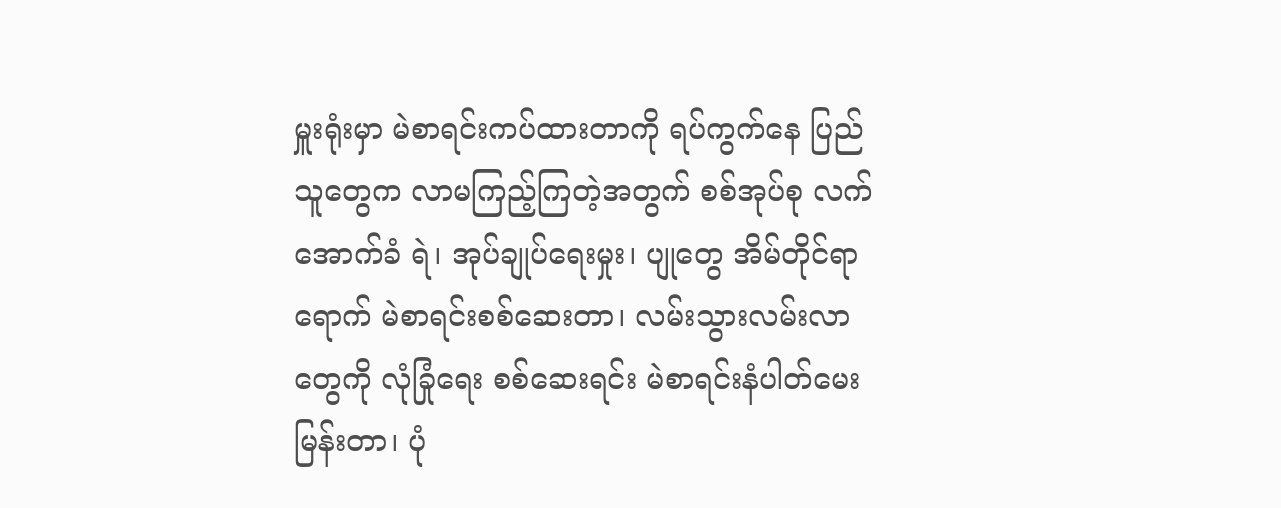မှူးရုံးမှာ မဲစာရင်းကပ်ထားတာကို ရပ်ကွက်နေ ပြည်သူတွေက လာမကြည့်ကြတဲ့အတွက် စစ်အုပ်စု လက်အောက်ခံ ရဲ၊ အုပ်ချုပ်ရေးမှုး၊ ပျုတွေ အိမ်တိုင်ရာရောက် မဲစာရင်းစစ်ဆေးတာ၊ လမ်းသွားလမ်းလာတွေကို လုံခြုံရေး စစ်‌ဆေးရင်း မဲစာရင်းနံပါတ်မေးမြန်းတာ၊ ပုံ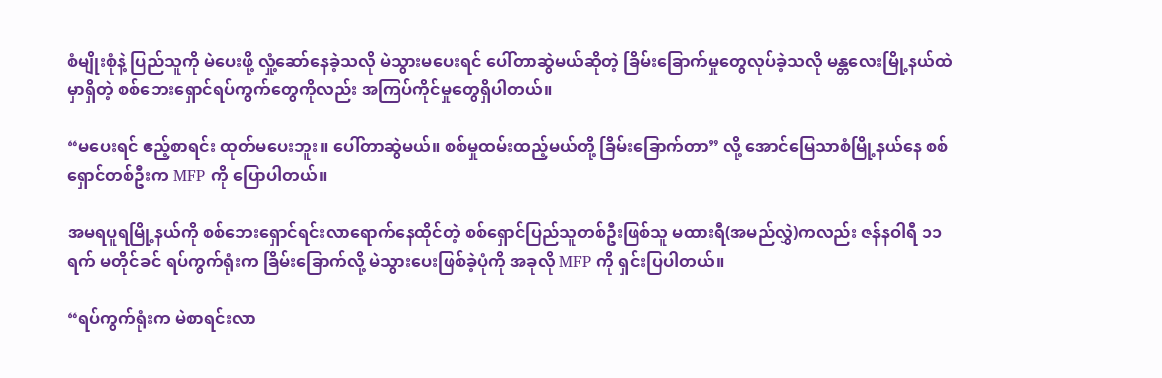စံမျိုးစုံနဲ့ ပြည်သူကို မဲပေးဖို့ လှုံ့ဆော်နေခဲ့သလို မဲသွားမပေးရင် ပေါ်တာဆွဲမယ်ဆိုတဲ့ ခြိမ်းခြောက်မှုတွေလုပ်ခဲ့သလို မန္တလေးမြို့နယ်ထဲမှာရှိတဲ့ စစ်ဘေးရှောင်ရပ်ကွက်တွေကိုလည်း အကြပ်ကိုင်မှုတွေရှိပါတယ်။

“မပေးရင် ဧည့်စာရင်း ထုတ်မပေးဘူး။ ပေါ်တာဆွဲမယ်။ စစ်မှုထမ်းထည့်မယ်တို့ ခြိမ်းခြောက်တာ” လို့ အောင်မြေသာစံမြို့နယ်နေ စစ်ရှောင်တစ်ဦးက MFP ကို ပြောပါတယ်။

အမရပူရမြို့နယ်ကို စစ်ဘေးရှောင်ရင်းလာရောက်နေထိုင်တဲ့ စစ်ရှောင်ပြည်သူတစ်ဦးဖြစ်သူ မထားရီ(အမည်လွှဲ)ကလည်း ဇန်နဝါရီ ၁၁ ရက် မတိုင်ခင် ရပ်ကွက်ရုံးက ခြိမ်းခြောက်လို့ မဲသွားပေးဖြစ်ခဲ့ပုံကို အခုလို MFP ကို ရှင်းပြပါတယ်။

“ရပ်ကွက်ရုံးက မဲစာရင်းလာ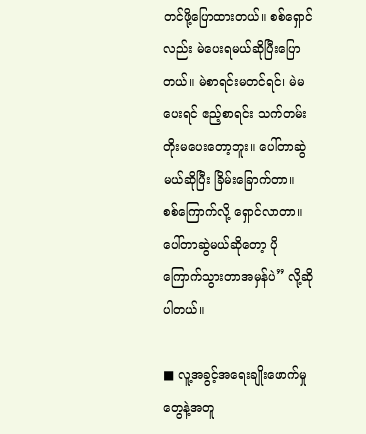တင်ဖို့ပြောထားတယ်။ စစ်ရှောင်လည်း မဲပေးရမယ်ဆိုပြီးပြောတယ်။ မဲစာရင်းမတင်ရင်၊ မဲမပေးရင် ဧည့်စာရင်း သက်တမ်းတိုးမပေးတော့ဘူး။ ပေါ်တာဆွဲမယ်ဆိုပြီး ခြိမ်းခြောက်တာ။ စစ်ကြောက်လို့ ရှောင်လာတာ။ ပေါ်တာဆွဲမယ်ဆိုတော့ ပိုကြောက်သွားတာအမှန်ပဲ” လို့ဆိုပါတယ်။

■ လူ့အခွင့်အရေးချိုးဖောက်မှုတွေနဲ့အတူ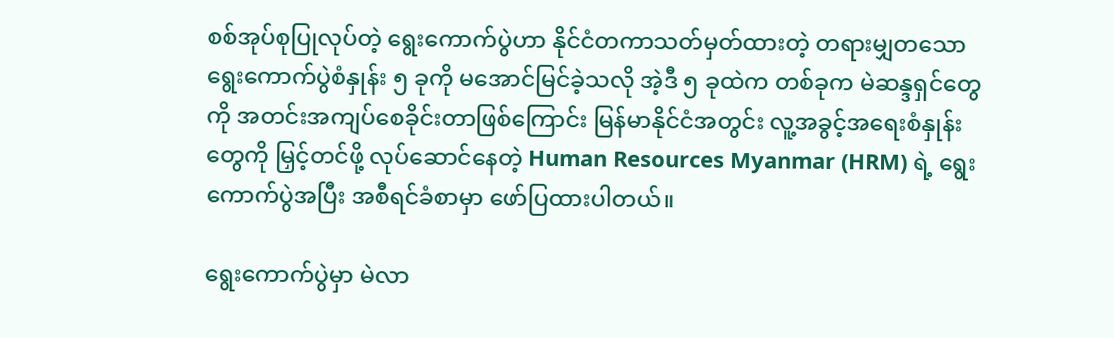စစ်အုပ်စုပြုလုပ်တဲ့ ရွေးကောက်ပွဲဟာ နိုင်ငံတကာသတ်မှတ်ထားတဲ့ တရားမျှတသောရွေးကောက်ပွဲစံနှုန်း ၅ ခုကို မအောင်မြင်ခဲ့သလို အဲ့ဒီ ၅ ခုထဲက တစ်ခုက မဲဆန္ဒရှင်တွေကို အတင်းအကျပ်စေခိုင်းတာဖြစ်ကြောင်း မြန်မာနိုင်ငံအတွင်း လူ့အခွင့်အရေးစံနှုန်းတွေကို မြှင့်တင်ဖို့ လုပ်ဆောင်နေတဲ့ Human Resources Myanmar (HRM) ရဲ့ ရွေးကောက်ပွဲအပြီး အစီရင်ခံစာမှာ ဖော်ပြထားပါတယ်။

ရွေးကောက်ပွဲမှာ မဲလာ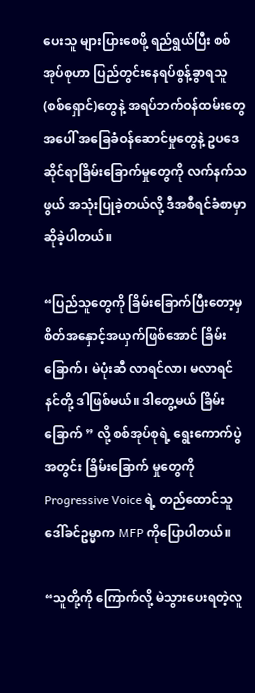ပေးသူ များပြားစေဖို့ ရည်ရွယ်ပြီး စစ်အုပ်စုဟာ ပြည်တွင်းနေရပ်စွန့်ခွာရသူ (စစ်ရှောင်)တွေနဲ့ အရပ်ဘက်ဝန်ထမ်းတွေအပေါ် အခြေခံဝန်ဆောင်မှုတွေနဲ့ ဥပဒေဆိုင်ရာခြိမ်းခြောက်မှုတွေကို လက်နက်သဖွယ် အသုံးပြုခဲ့တယ်လို့ ဒီအစီရင်ခံစာမှာဆိုခဲ့ပါတယ်။

“ပြည်သူတွေကို ခြိမ်းခြောက်ပြီးတော့မှ စိတ်အနှောင့်အယှက်ဖြစ်အောင် ခြိမ်းခြောက်၊ မဲပုံးဆီ လာရင်လာ၊ မလာရင် နင်တို့ ဒါဖြစ်မယ်။ ဒါတွေ့မယ် ခြိမ်းခြောက် ” လို့ စစ်အုပ်စုရဲ့ ရွေးကောက်ပွဲအတွင်း ခြိမ်းခြောက် မှုတွေကို Progressive Voice ရဲ့ တည်ထောင်သူ ဒေါ်ခင်ဥမ္မာက MFP ကိုပြောပါတယ်။

“သူတို့ကို ကြောက်လို့ မဲသွားပေးရတဲ့လူ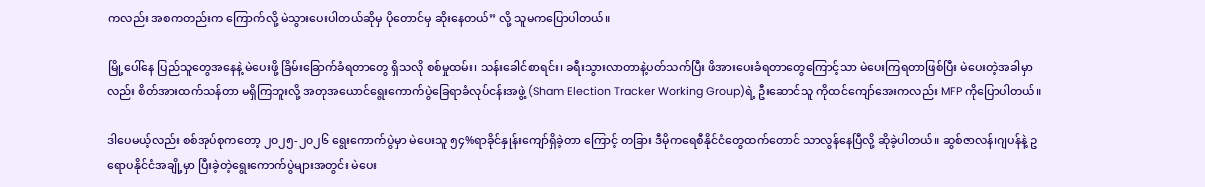ကလည်း အစကတည်းက ကြောက်လို့ မဲသွားပေးပါတယ်ဆိုမှ ပိုတောင်မှ ဆိုးနေတယ်” လို့ သူမကပြောပါတယ်။

မြို့ပေါ်နေ ပြည်သူတွေအနေနဲ့ မဲပေးဖို့ ခြိမ်းခြောက်ခံရတာတွေ ရှိသလို စစ်မှုထမ်း၊ သန်းခေါင်စာရင်း၊ ခရီးသွားလာတာနဲ့ပတ်သက်ပြီး ဖိအားပေးခံရတာတွေကြောင့်သာ မဲပေးကြရတာဖြစ်ပြီး မဲပေးတဲ့အခါမှာ လည်း စိတ်အားထက်သန်တာ မရှိကြဘူးလို့ အတုအယောင်ရွေးကောက်ပွဲခြေရာခံလုပ်ငန်းအဖွဲ့ (Sham Election Tracker Working Group)ရဲ့ ဦးဆောင်သူ ကိုထင်ကျော်အေးကလည်း MFP ကိုပြောပါတယ်။

ဒါပေမယ့်လည်း စစ်အုပ်စုကတော့ ၂၀၂၅-၂၀၂၆ ရွေးကောက်ပွဲမှာ မဲပေးသူ ၅၄%ရာခိုင်နှုန်းကျော်ရှိခဲ့တာ ကြောင့် တခြား ဒီမိုကရေစီနိုင်ငံတွေထက်တောင် သာလွန်နေပြီလို့ ဆိုခဲ့ပါတယ်။ ဆွစ်ဇာလန်၊ဂျပန်နဲ့ ဥရောပနိုင်ငံအချို့မှာ ပြီးခဲ့တဲ့ရွေးကောက်ပွဲများအတွင်း မဲပေး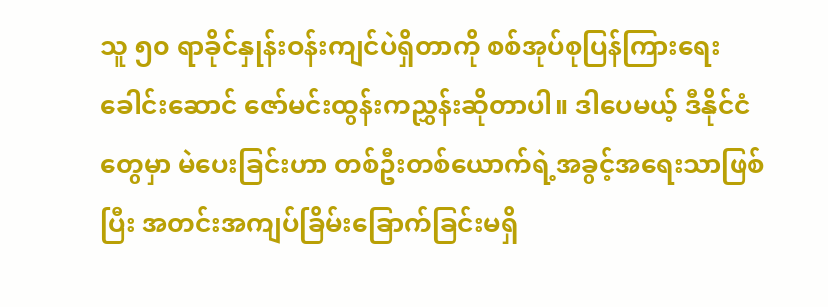သူ ၅၀ ရာခိုင်နှုန်းဝန်းကျင်ပဲရှိတာကို စစ်အုပ်စုပြန်ကြားရေးခေါင်းဆောင် ဇော်မင်းထွန်းကညွှန်းဆိုတာပါ။ ဒါပေမယ့် ဒီနိုင်ငံတွေမှာ မဲပေးခြင်းဟာ တစ်ဦးတစ်ယောက်ရဲ့အခွင့်အရေးသာဖြစ်ပြီး အတင်းအကျပ်ခြိမ်းခြောက်ခြင်းမရှိ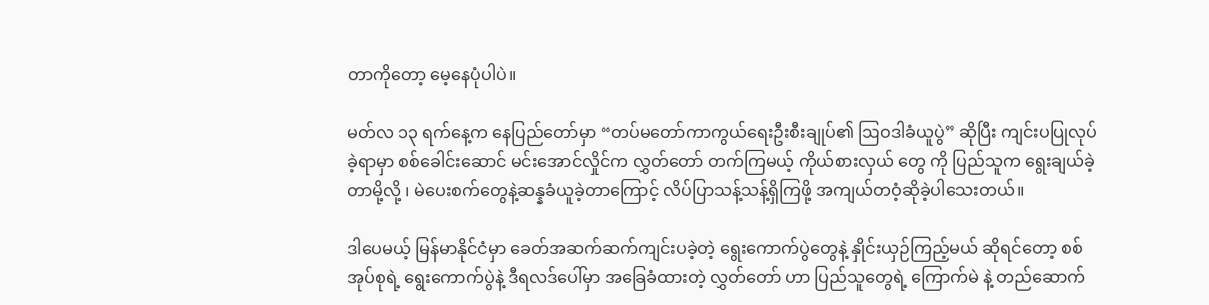တာကိုတော့ မေ့နေပုံပါပဲ။

မတ်လ ၁၃ ရက်နေ့က နေပြည်တော်မှာ “တပ်မတော်ကာကွယ်ရေးဦးစီးချုပ်၏ ဩဝဒါခံယူပွဲ” ဆိုပြီး ကျင်းပပြုလုပ်ခဲ့ရာမှာ စစ်ခေါင်းဆောင် မင်းအောင်လှိုင်က လွှတ်တော် တက်ကြမယ့် ကိုယ်စားလှယ် တွေ ကို ပြည်သူက ရွေးချယ်ခဲ့တာမို့လို့ ၊ မဲပေးစက်တွေနဲ့ဆန္နခံယူခဲ့တာကြောင့် လိပ်ပြာသန့်သန့်ရှိကြဖို့ အကျယ်တဝံ့ဆိုခဲ့ပါသေးတယ်။

ဒါပေမယ့် မြန်မာနိုင်ငံမှာ ခေတ်အဆက်ဆက်ကျင်းပခဲ့တဲ့ ရွေးကောက်ပွဲတွေနဲ့ နှိုင်းယှဉ်ကြည့်မယ် ဆိုရင်တော့ စစ်အုပ်စုရဲ့ ရွေးကောက်ပွဲနဲ့ ဒီရလဒ်ပေါ်မှာ အခြေခံထားတဲ့ လွှတ်တော် ဟာ ပြည်သူတွေရဲ့ ကြောက်မဲ နဲ့ တည်ဆောက်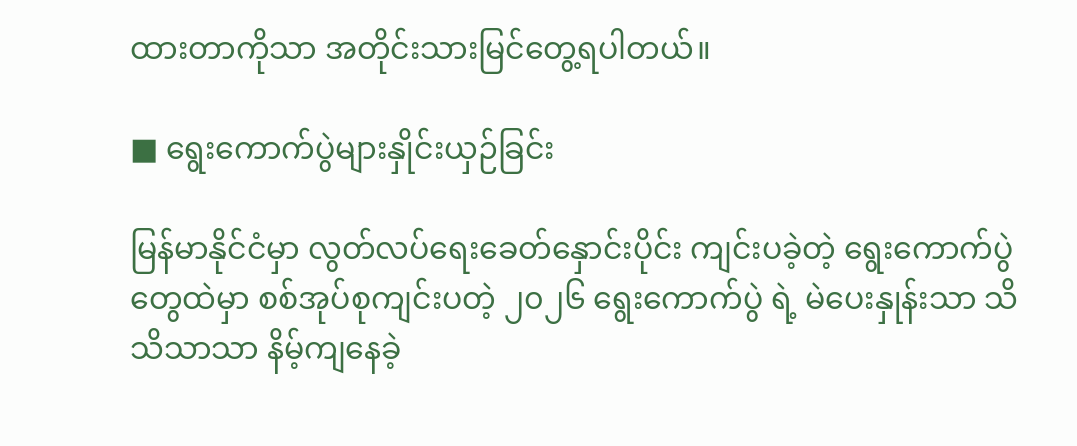ထားတာကိုသာ အတိုင်းသားမြင်တွေ့ရပါတယ်။

■ ရွေးကောက်ပွဲများနှိုင်းယှဉ်ခြင်း

မြန်မာနိုင်ငံမှာ လွတ်လပ်ရေးခေတ်နှောင်းပိုင်း ကျင်းပခဲ့တဲ့ ရွေးကောက်ပွဲတွေထဲမှာ စစ်အုပ်စုကျင်းပတဲ့ ၂၀၂၆ ရွေးကောက်ပွဲ ရဲ့ မဲပေးနှုန်းသာ သိသိသာသာ နိမ့်ကျနေခဲ့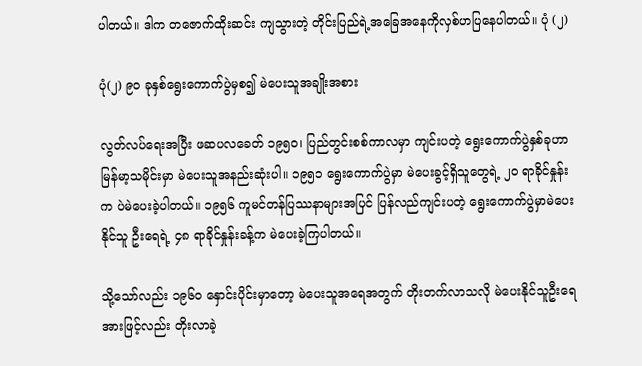ပါတယ်။ ဒါက တဇောက်ထိုးဆင်း ကျသွားတဲ့ တိုင်းပြည်ရဲ့အခြေအနေကိုလှစ်ဟပြနေပါတယ်။ ပုံ (၂)

ပုံ(၂) ၉၀ ခုနှစ်ရွေးကောက်ပွဲမှစ၍ မဲပေးသူအချိုးအစား

လွတ်လပ်ရေးအပြီး ဖဆပလခေတ် ၁၉၅၀၊ ပြည်တွင်းစစ်ကာလမှာ ကျင်းပတဲ့ ရွေးကောက်ပွဲနှစ်ခုဟာ မြန်မာ့သမိုင်းမှာ မဲပေးသူအနည်းဆုံးပါ။ ၁၉၅၁ ရွေးကောက်ပွဲမှာ မဲပေးခွင့်ရှိသူတွေရဲ့ ၂၀ ရာခိုင်နှုန်းက ပဲမဲပေးခဲ့ပါတယ်။ ၁၉၅၆ ကူမင်တန်ပြဿနာများအပြင် ပြန်လည်ကျင်းပတဲ့ ရွေးကောက်ပွဲမှာမဲပေးနိုင်သူ ဦးရေရဲ့ ၄၈ ရာခိုင်နှုန်းခန့်က မဲပေးခဲ့ကြပါတယ်။

သို့သော်လည်း ၁၉၆၀ နှောင်းပိုင်းမှာတော့ မဲပေးသူအရေအတွက် တိုးတက်လာသလို မဲပေးနိုင်သူဦးရေအားဖြင့်လည်း တိုးလာခဲ့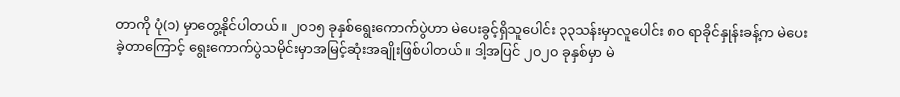တာကို ပုံ(၁) မှာတွေ့နိုင်ပါတယ်။ ၂၀၁၅ ခုနှစ်ရွေးကောက်ပွဲဟာ မဲပေးခွင့်ရှိသူပေါင်း ၃၃သန်းမှာလူပေါင်း ၈၀ ရာခိုင်နှုန်းခန့်က မဲပေးခဲ့တာကြောင့် ရွေးကောက်ပွဲသမိုင်းမှာအမြင့်ဆုံးအချိုးဖြစ်ပါတယ်။ ဒါ့အပြင် ၂၀၂၀ ခုနှစ်မှာ မဲ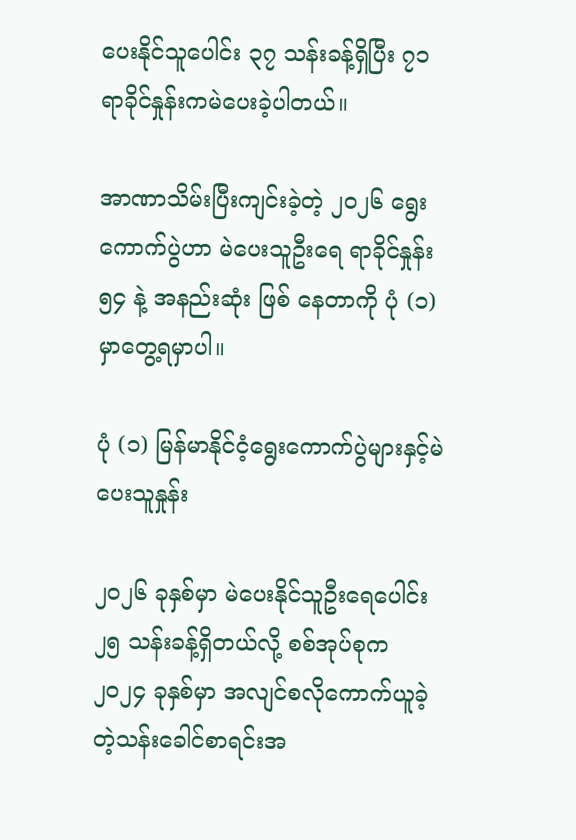ပေးနိုင်သူပေါင်း ၃၇ သန်းခန့်ရှိပြီး ၇၁ ရာခိုင်နှုန်းကမဲပေးခဲ့ပါတယ်။

အာဏာသိမ်းပြီးကျင်းခဲ့တဲ့ ၂၀၂၆ ရွေးကောက်ပွဲဟာ မဲပေးသူဦးရေ ရာခိုင်နှုန်း ၅၄ နဲ့ အနည်းဆုံး ဖြစ် နေတာကို ပုံ (၁)မှာတွေ့ရမှာပါ။

ပုံ (၁) မြန်မာနိုင်ငံ့ရွေးကောက်ပွဲများနှင့်မဲပေးသူနှုန်း

၂၀၂၆ ခုနှစ်မှာ မဲပေးနိုင်သူဦးရေပေါင်း ၂၅ သန်းခန့်ရှိတယ်လို့ စစ်အုပ်စုက ၂၀၂၄ ခုနှစ်မှာ အလျင်စလိုကောက်ယူခဲ့ တဲ့သန်းခေါင်စာရင်းအ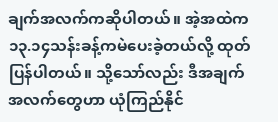ချက်အလက်ကဆိုပါတယ်။ အဲ့အထဲက ၁၃.၁၄သန်းခန့်ကမဲပေးခဲ့တယ်လို့ ထုတ်ပြန်ပါတယ်။ သို့သော်လည်း ဒီအချက်အလက်တွေဟာ ယုံကြည်နိုင်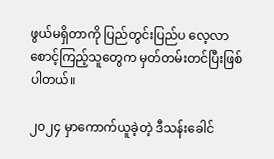ဖွယ်မရှိတာကို ပြည်တွင်းပြည်ပ လေ့လာစောင့်ကြည့်သူတွေက မှတ်တမ်းတင်ပြီးဖြစ်ပါတယ်။

၂၀၂၄ မှာကောက်ယူခဲ့တဲ့ ဒီသန်းခေါင်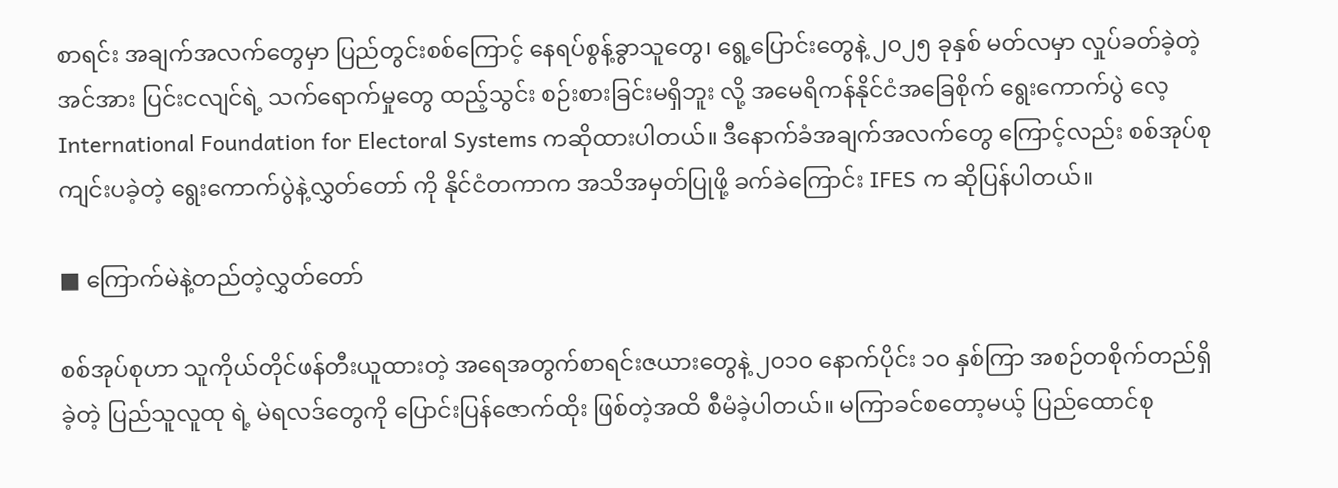စာရင်း အချက်အလက်တွေမှာ ပြည်တွင်းစစ်ကြောင့် နေရပ်စွန့်ခွာသူတွေ၊ ရွေ့ပြောင်းတွေနဲ့ ၂၀၂၅ ခုနှစ် မတ်လမှာ လှုပ်ခတ်ခဲ့တဲ့ အင်အား ပြင်းငလျင်ရဲ့ သက်ရောက်မှုတွေ ထည့်သွင်း စဉ်းစားခြင်းမရှိဘူး လို့ အမေရိကန်နိုင်ငံအခြေစိုက် ရွေးကောက်ပွဲ လေ့ International Foundation for Electoral Systems ကဆိုထားပါတယ်။ ဒီနောက်ခံအချက်အလက်တွေ ကြောင့်လည်း စစ်အုပ်စုကျင်းပခဲ့တဲ့ ရွေးကောက်ပွဲနဲ့လွှတ်တော် ကို နိုင်ငံတကာက အသိအမှတ်ပြုဖို့ ခက်ခဲကြောင်း IFES က ဆိုပြန်ပါတယ်။

■ ကြောက်မဲနဲ့တည်တဲ့လွှတ်တော်

စစ်အုပ်စုဟာ သူကိုယ်တိုင်ဖန်တီးယူထားတဲ့ အရေအတွက်စာရင်းဇယားတွေနဲ့ ၂၀၁၀ နောက်ပိုင်း ၁၀ နှစ်ကြာ အစဉ်တစိုက်တည်ရှိခဲ့တဲ့ ပြည်သူလူထု ရဲ့ မဲရလဒ်တွေကို ပြောင်းပြန်ဇောက်ထိုး ဖြစ်တဲ့အထိ စီမံခဲ့ပါတယ်။ မကြာခင်စတော့မယ့် ပြည်ထောင်စု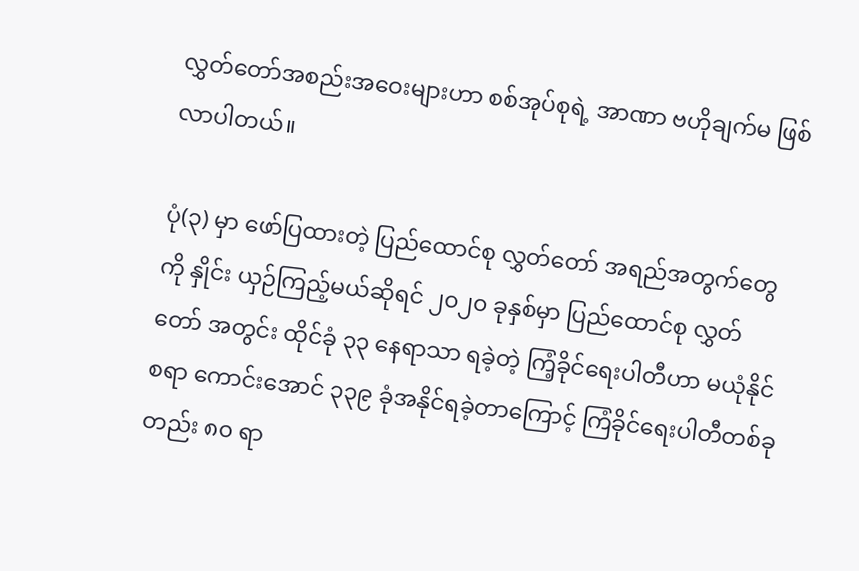လွှတ်တော်အစည်းအဝေးများဟာ စစ်အုပ်စုရဲ့ အာဏာ ဗဟိုချက်မ ဖြစ်လာပါတယ်။

ပုံ(၃) မှာ ဖော်ပြထားတဲ့ ပြည်ထောင်စု လွှတ်တော် အရည်အတွက်တွေကို နှိုင်း ယှဉ်ကြည့်မယ်ဆိုရင် ၂၀၂၀ ခုနှစ်မှာ ပြည်ထောင်စု လွှတ်တော် အတွင်း ထိုင်ခုံ ၃၃ နေရာသာ ရခဲ့တဲ့ ကြံ့ခိုင်ရေးပါတီဟာ မယုံနိုင်စရာ ကောင်းအောင် ၃၃၉ ခုံအနိုင်ရခဲ့တာကြောင့် ကြံခိုင်ရေးပါတီတစ်ခုတည်း ၈၀ ရာ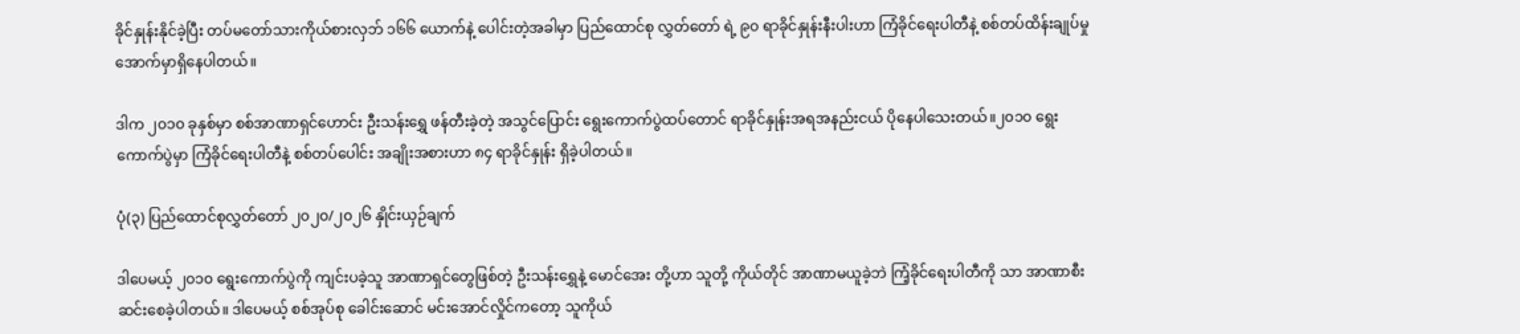ခိုင်နှုန်းနိုင်ခဲ့ပြီး တပ်မတော်သားကိုယ်စားလှဘ် ၁၆၆ ယောက်နဲ့ ပေါင်းတဲ့အခါမှာ ပြည်ထောင်စု လွှတ်တော် ရဲ့ ၉၀ ရာခိုင်နှုန်းနီးပါးဟာ ကြံခိုင်ရေးပါတီနဲ့ စစ်တပ်ထိန်းချုပ်မှု အောက်မှာရှိနေပါတယ်။

ဒါက ၂၀၁၀ ခုနှစ်မှာ စစ်အာဏာရှင်ဟောင်း ဦးသန်းရွှေ ဖန်တီးခဲ့တဲ့ အသွင်ပြောင်း ရွေးကောက်ပွဲထပ်တောင် ရာခိုင်နှုန်းအရအနည်းငယ် ပိုနေပါသေးတယ်။၂၀၁၀ ရွေးကောက်ပွဲမှာ ကြံခိုင်ရေးပါတီနဲ့ စစ်တပ်ပေါင်း အချိုးအစားဟာ ၈၄ ရာခိုင်နှုန်း ရှိခဲ့ပါတယ်။

ပုံ(၃) ပြည်ထောင်စုလွှတ်တော် ၂၀၂၀/၂၀၂၆ နှိုင်းယှဉ်ချက်

ဒါပေမယ့် ၂၀၁၀ ရွေးကောက်ပွဲကို ကျင်းပခဲ့သူ အာဏာရှင်တွေဖြစ်တဲ့ ဦးသန်းရွှေနဲ့ မောင်အေး တို့ဟာ သူတို့ ကိုယ်တိုင် အာဏာမယူခဲ့ဘဲ ကြံ့ခိုင်ရေးပါတီကို သာ အာဏာစီးဆင်းစေခဲ့ပါတယ်။ ဒါပေမယ့် စစ်အုပ်စု ခေါင်းဆောင် မင်းအောင်လှိုင်ကတော့ သူကိုယ်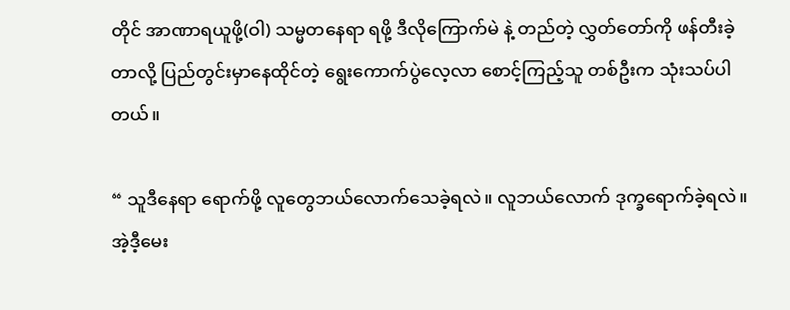တိုင် အာဏာရယူဖို့(ဝါ) သမ္မတနေရာ ရဖို့ ဒီလိုကြောက်မဲ နဲ့ တည်တဲ့ လွှတ်တော်ကို ဖန်တီးခဲ့တာလို့ ပြည်တွင်းမှာနေထိုင်တဲ့ ရွေးကောက်ပွဲလေ့လာ စောင့်ကြည့်သူ တစ်ဦးက သုံးသပ်ပါတယ်။

“ သူဒီနေရာ ရောက်ဖို့ လူတွေဘယ်လောက်သေခဲ့ရလဲ။ လူဘယ်လောက် ဒုက္ခရောက်ခဲ့ရလဲ။ အဲ့ဒီ့မေး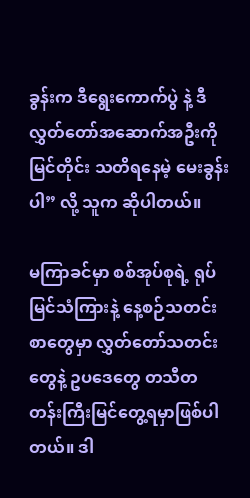ခွန်းက ဒီရွေးကောက်ပွဲ နဲ့ ဒီလွှတ်တော်အဆောက်အဦးကို မြင်တိုင်း သတိရနေမဲ့ မေးခွန်းပါ” လို့ သူက ဆိုပါတယ်။

မကြာခင်မှာ စစ်အုပ်စုရဲ့ ရုပ်မြင်သံကြားနဲ့ နေ့စဉ်သတင်းစာတွေမှာ လွှတ်တော်သတင်းတွေနဲ့ ဥပဒေတွေ တသီတတန်းကြီးမြင်တွေ့ရမှာဖြစ်ပါတယ်။ ဒါ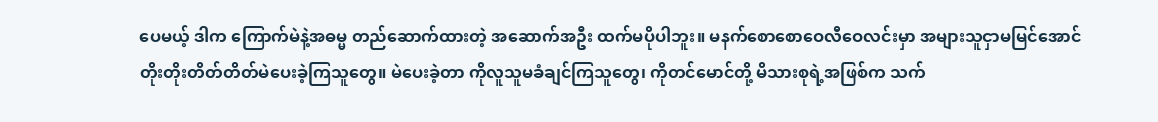ပေမယ့် ဒါက ကြောက်မဲနဲ့အဓမ္မ တည်ဆောက်ထားတဲ့ အဆောက်အဦး ထက်မပိုပါဘူး။ မနက်စောစောဝေလီဝေလင်းမှာ အများသူငှာမမြင်အောင် တိုးတိုးတိတ်တိတ်မဲပေးခဲ့ကြသူတွေ။ မဲပေးခဲ့တာ ကိုလူသူမခံချင်ကြသူတွေ၊ ကိုတင်မောင်တို့ မိသားစုရဲ့အဖြစ်က သက်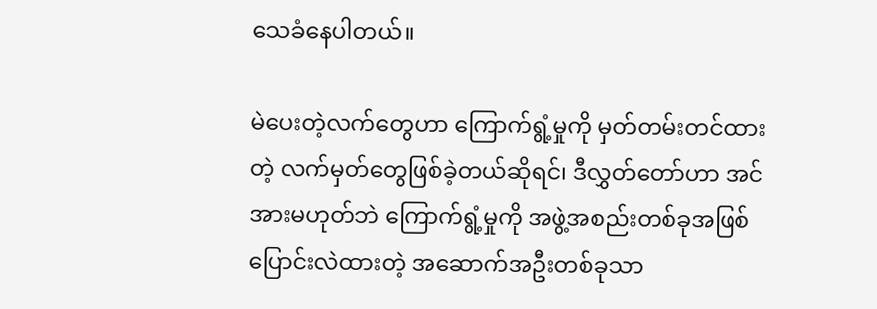သေခံနေပါတယ်။

မဲပေးတဲ့လက်တွေဟာ ကြောက်ရွံ့မှုကို မှတ်တမ်းတင်ထားတဲ့ လက်မှတ်တွေဖြစ်ခဲ့တယ်ဆိုရင်၊ ဒီလွှတ်တော်ဟာ အင်အားမဟုတ်ဘဲ ကြောက်ရွံ့မှုကို အဖွဲ့အစည်းတစ်ခုအဖြစ် ပြောင်းလဲထားတဲ့ အဆောက်အဦးတစ်ခုသာ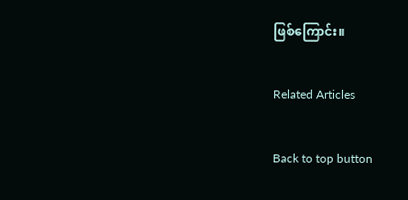ဖြစ်ကြောင်း။

Related Articles

Back to top button